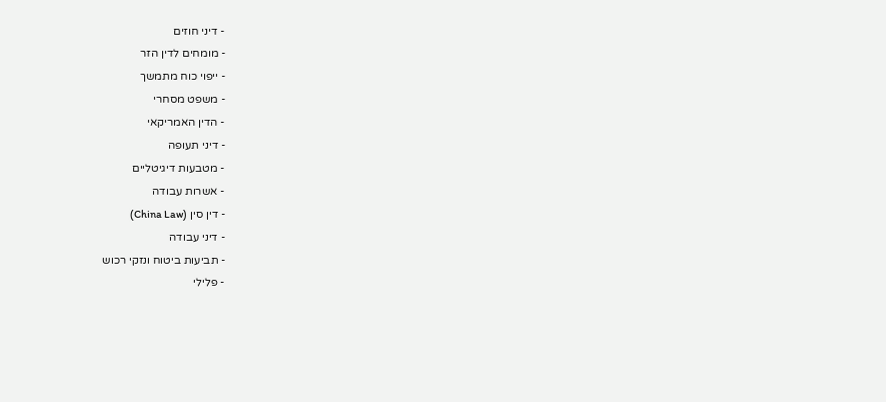- דיני חוזים
- מומחים לדין הזר
- ייפוי כוח מתמשך
- משפט מסחרי
- הדין האמריקאי
- דיני תעופה
- מטבעות דיגיטליים
- אשרות עבודה
- דין סין (China Law)
- דיני עבודה
- תביעות ביטוח ונזקי רכוש
- פלילי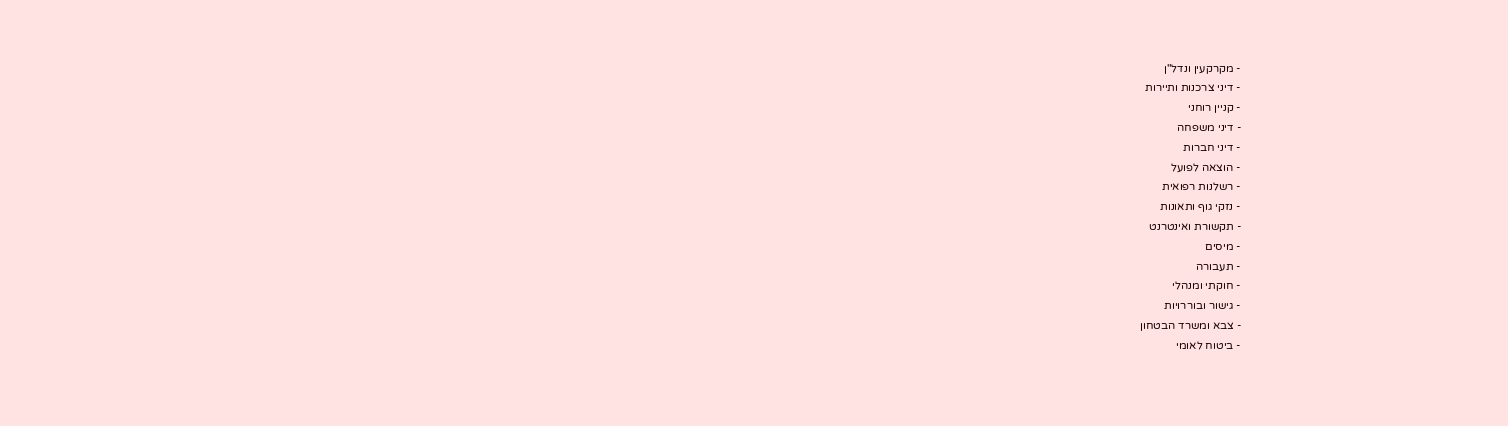- מקרקעין ונדל"ן
- דיני צרכנות ותיירות
- קניין רוחני
- דיני משפחה
- דיני חברות
- הוצאה לפועל
- רשלנות רפואית
- נזקי גוף ותאונות
- תקשורת ואינטרנט
- מיסים
- תעבורה
- חוקתי ומנהלי
- גישור ובוררויות
- צבא ומשרד הבטחון
- ביטוח לאומי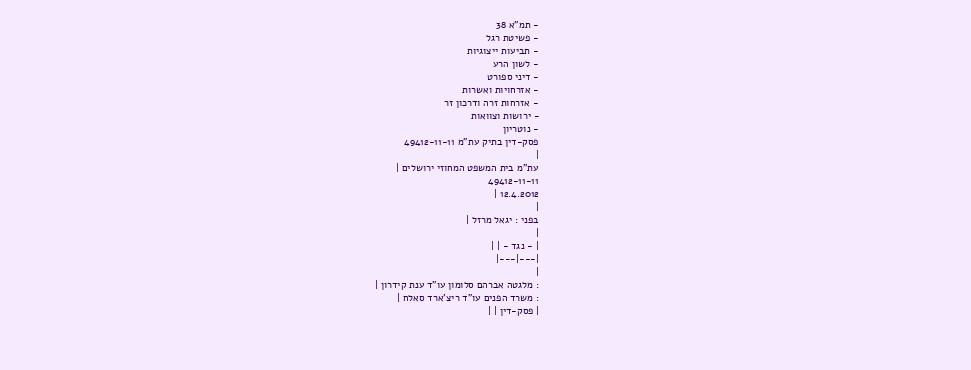- תמ"א 38
- פשיטת רגל
- תביעות ייצוגיות
- לשון הרע
- דיני ספורט
- אזרחויות ואשרות
- אזרחות זרה ודרכון זר
- ירושות וצוואות
- נוטריון
פסק-דין בתיק עת"מ 49412-11-11
|
עת"מ בית המשפט המחוזי ירושלים |
49412-11-11
12.4.2012 |
|
בפני : יגאל מרזל |
|
| - נגד - | |
|---|---|
|
: מלגטה אברהם סלומון עו"ד ענת קידרון |
: משרד הפנים עו"ד ריצ'ארד סאלח |
| פסק-דין | |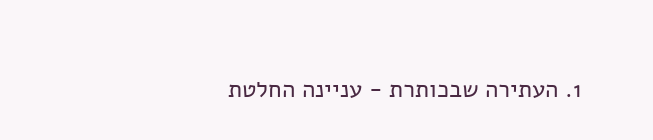1. העתירה שבכותרת - עניינה החלטת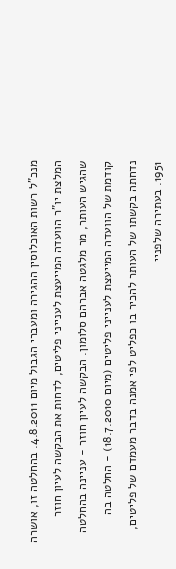מנכ"ל רשות האוכלוסין ההגירה ומעברי הגבול מיום 4.8.2011. בהחלטה זו, אושרה המלצת יו"ר הוועדה המייעצת לענייני פליטים, לדחות את הבקשה לעיון חוזר שהגיש העותר, מר מלגטה אברהם סלומון. הבקשה לעיון חוזר - עניינה בהחלטה קודמת של הוועדה המייעצת לענייני פליטים (מיום 18.7.2010) - החלטה בה נדחתה בקשתו של העותר להכיר בו כפליט לפי אמנה בדבר מעמדם של פליטים, 1951. בעתירה שלפניי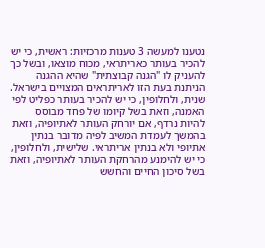נטענו למעשה 3 טענות מרכזיות: ראשית, כי יש להכיר בעותר כאריתראי, מכוח מוצאו, ובשל כך להעניק לו "הגנה קבוצתית" שהיא ההגנה הניתנת בעת הזו לאריתראים המצויים בישראל. שנית, ולחלופין, כי יש להכיר בעותר כפליט לפי האמנה, וזאת בשל קיומו של פחד מבוסס להיות נרדף, אם יורחק העותר לאתיופיה, וזאת בהמשך לעמדת המשיב לפיה מדובר בנתין אתיופי ולא בנתין אריתראי. שלישית, ולחלופין, כי יש להימנע מהרחקת העותר לאתיופיה, וזאת בשל סיכון החיים והחשש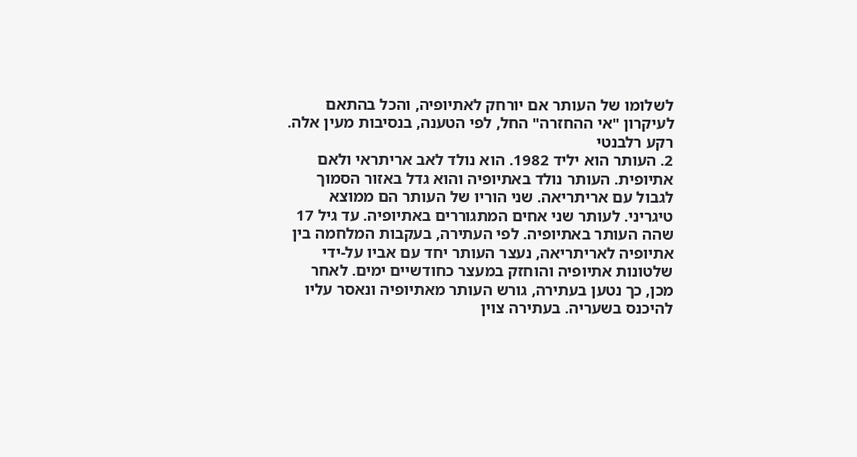לשלומו של העותר אם יורחק לאתיופיה, והכל בהתאם לעיקרון "אי ההחזרה" החל, לפי הטענה, בנסיבות מעין אלה.
רקע רלבנטי
2. העותר הוא יליד 1982. הוא נולד לאב אריתראי ולאם אתיופית. העותר נולד באתיופיה והוא גדל באזור הסמוך לגבול עם אריתריאה. שני הוריו של העותר הם ממוצא טיגריני. לעותר שני אחים המתגוררים באתיופיה. עד גיל 17 שהה העותר באתיופיה. לפי העתירה, בעקבות המלחמה בין אתיופיה לאריתריאה, נעצר העותר יחד עם אביו על-ידי שלטונות אתיופיה והוחזק במעצר כחודשיים ימים. לאחר מכן, כך נטען בעתירה, גורש העותר מאתיופיה ונאסר עליו להיכנס בשעריה. בעתירה צוין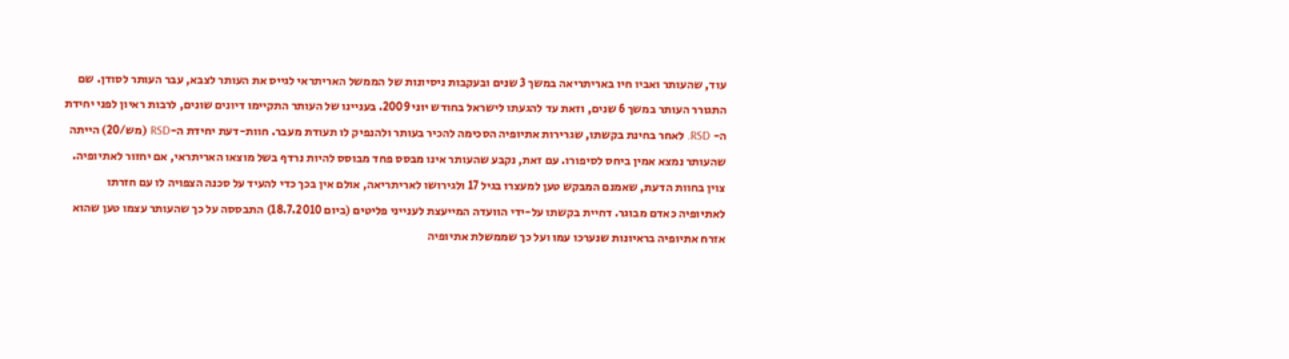עוד, שהעותר ואביו חיו באריתריאה במשך 3 שנים ובעקבות ניסיונות של הממשל האריתראי לגייס את העותר לצבא, עבר העותר לסודן. שם התגורר העותר במשך 6 שנים, וזאת עד להגעתו לישראל בחודש יוני 2009. בעניינו של העותר התקיימו דיונים שונים, לרבות ראיון לפני יחידת ה- RSD. לאחר בחינת בקשתו, שגרירות אתיופיה הסכימה להכיר בעותר ולהנפיק לו תעודת מעבר. חוות-דעת יחידת ה-RSD (מש/20) הייתה שהעותר נמצא אמין ביחס לסיפורו. עם זאת, נקבע שהעותר אינו מבסס פחד מבוסס להיות נרדף בשל מוצאו האריתראי, אם יחזור לאתיופיה. צוין בחוות הדעת, שאמנם המבקש טען למעצרו בגיל 17 ולגירושו לאריתריאה, אולם אין בכך כדי להעיד על סכנה הצפויה לו עם חזרתו לאתיופיה כאדם מבוגר. דחיית בקשתו על-ידי הוועדה המייעצת לענייני פליטים (ביום 18.7.2010) התבססה על כך שהעותר עצמו טען שהוא אזרח אתיופיה בראיונות שנערכו עמו ועל כך שממשלת אתיופיה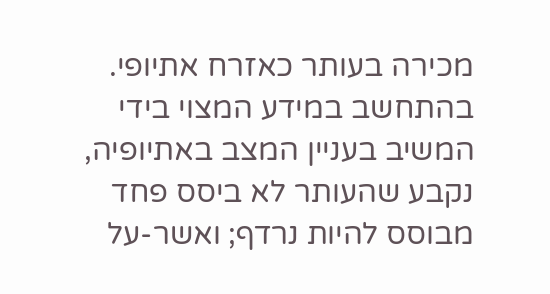מכירה בעותר כאזרח אתיופי. בהתחשב במידע המצוי בידי המשיב בעניין המצב באתיופיה, נקבע שהעותר לא ביסס פחד מבוסס להיות נרדף; ואשר-על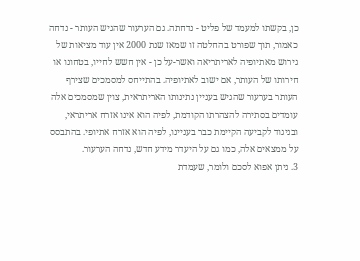כן, בקשתו למעמד של פליט - נדחתה. גם הערעור שהגיש העותר - נדחה כאמור, תוך שפורט בהחלטה זו שמאז שנת 2000 אין עוד מציאות של גירוש מאתיופיה לאריתריאה ואשר-על כן - אין חשש לחייו, בטחונו או חירותו של העותר, אם ישוב לאתיופיה. בהתייחס למסמכים שצירף העותר בערעור שהגיש בעניין נתינותו האריתראית, צוין שמסמכים אלה עומדים בסתירה להצהרתו הקודמת, לפיה הוא אינו אזרח אריתראי, ובניגוד לקביעה הקיימת כבר בעניינו, לפיה הוא אזרח אתיופי. בהתבסס על ממצאים אלה, כמו גם על היעדר מידע חדש, נדחה הערעור.
3. ניתן אפוא לסכם ולומר, שעמדת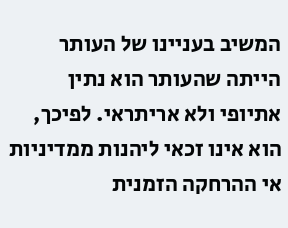המשיב בעניינו של העותר הייתה שהעותר הוא נתין אתיופי ולא אריתראי. לפיכך, הוא אינו זכאי ליהנות ממדיניות אי ההרחקה הזמנית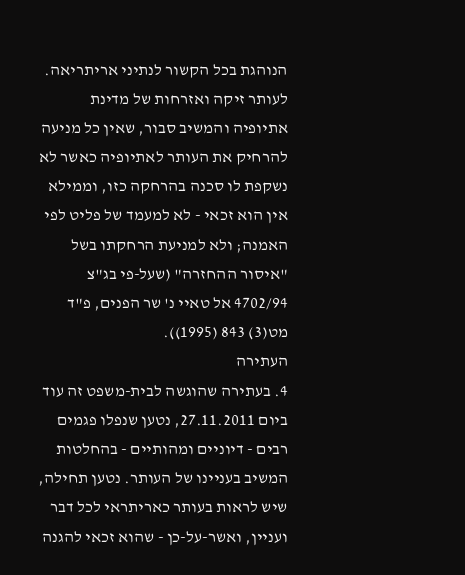הנוהגת בכל הקשור לנתיני אריתריאה. לעותר זיקה ואזרחות של מדינת אתיופיה והמשיב סבור, שאין כל מניעה להרחיק את העותר לאתיופיה כאשר לא נשקפת לו סכנה בהרחקה כזו, וממילא אין הוא זכאי - לא למעמד של פליט לפי האמנה; ולא למניעת הרחקתו בשל "איסור ההחזרה" (שעל-פי בג"צ 4702/94 אל טאיי נ' שר הפנים, פ"ד מט(3) 843 (1995)).
העתירה
4. בעתירה שהוגשה לבית-משפט זה עוד ביום 27.11.2011, נטען שנפלו פגמים רבים - דיוניים ומהותיים - בהחלטות המשיב בעניינו של העותר. נטען תחילה, שיש לראות בעותר כאריתראי לכל דבר ועניין, ואשר-על-כן - שהוא זכאי להגנה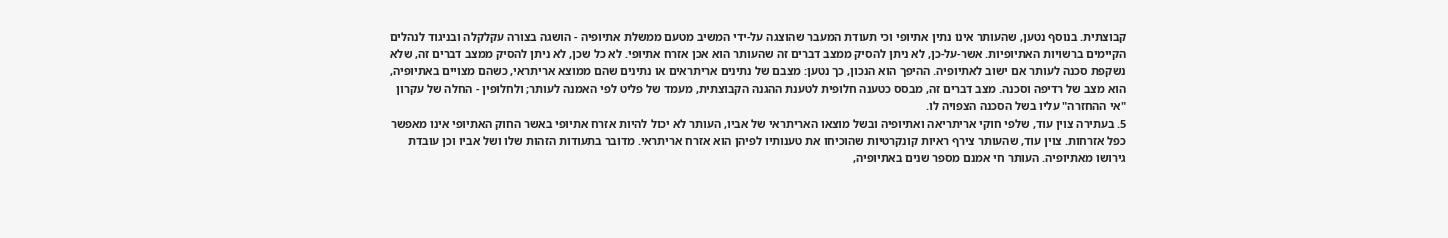קבוצתית. בנוסף נטען, שהעותר אינו נתין אתיופי וכי תעודת המעבר שהוצגה על-ידי המשיב מטעם ממשלת אתיופיה - הושגה בצורה עקלקלה ובניגוד לנהלים הקיימים ברשויות האתיופיות. אשר-על-כן, לא ניתן להסיק ממצב דברים זה שהעותר הוא אכן אזרח אתיופי. לא כל שכן, לא ניתן להסיק ממצב דברים זה, שלא נשקפת סכנה לעותר אם ישוב לאתיופיה. ההיפך הוא הנכון, כך נטען: מצבם של נתינים אריתראים או נתינים שהם ממוצא אריתראי, כשהם מצויים באתיופיה, הוא מצב של רדיפה וסכנה. מצב דברים זה, מבסס כטענה חלופית לטענת ההגנה הקבוצתית, מעמד של פליט לפי האמנה לעותר; ולחלופין - החלה של עקרון "אי ההחזרה" עליו בשל הסכנה הצפויה לו.
5. בעתירה צוין עוד, שלפי חוקי אריתריאה ואתיופיה ובשל מוצאו האריתראי של אביו, העותר לא יכול להיות אזרח אתיופי באשר החוק האתיופי אינו מאפשר כפל אזרחות. צוין עוד, שהעותר צירף ראיות קונקרטיות שהוכיחו את טענותיו לפיהן הוא אזרח אריתראי. מדובר בתעודות הזהות שלו ושל אביו וכן עובדת גירושו מאתיופיה. העותר חי אמנם מספר שנים באתיופיה,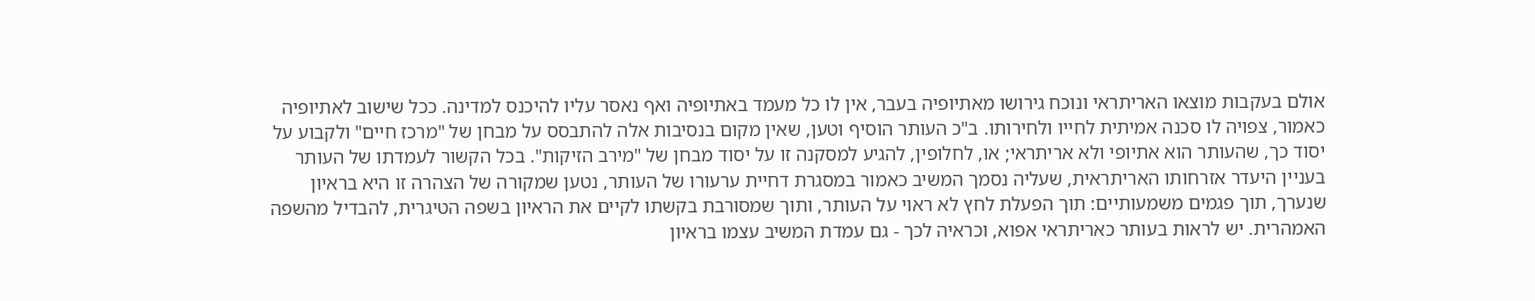אולם בעקבות מוצאו האריתראי ונוכח גירושו מאתיופיה בעבר, אין לו כל מעמד באתיופיה ואף נאסר עליו להיכנס למדינה. ככל שישוב לאתיופיה כאמור, צפויה לו סכנה אמיתית לחייו ולחירותו. ב"כ העותר הוסיף וטען, שאין מקום בנסיבות אלה להתבסס על מבחן של "מרכז חיים" ולקבוע על יסוד כך, שהעותר הוא אתיופי ולא אריתראי; או, לחלופין, להגיע למסקנה זו על יסוד מבחן של "מירב הזיקות". בכל הקשור לעמדתו של העותר בעניין היעדר אזרחותו האריתראית, שעליה נסמך המשיב כאמור במסגרת דחיית ערעורו של העותר, נטען שמקורה של הצהרה זו היא בראיון שנערך, תוך פגמים משמעותיים: תוך הפעלת לחץ לא ראוי על העותר, ותוך שמסורבת בקשתו לקיים את הראיון בשפה הטיגרית, להבדיל מהשפה האמהרית. יש לראות בעותר כאריתראי אפוא, וכראיה לכך - גם עמדת המשיב עצמו בראיון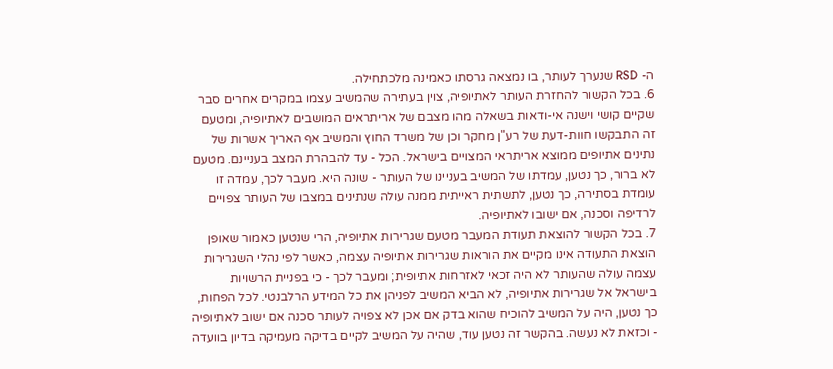ה- RSD שנערך לעותר, בו נמצאה גרסתו כאמינה מלכתחילה.
6. בכל הקשור להחזרת העותר לאתיופיה, צוין בעתירה שהמשיב עצמו במקרים אחרים סבר שקיים קושי וישנה אי-ודאות בשאלה מהו מצבם של אריתראים המושבים לאתיופיה, ומטעם זה התבקשו חוות-דעת של רע"ן מחקר וכן של משרד החוץ והמשיב אף האריך אשרות של נתינים אתיופים ממוצא אריתראי המצויים בישראל. הכל - עד להבהרת המצב בעניינם. מטעם לא ברור, כך נטען, עמדתו של המשיב בעניינו של העותר - שונה היא. מעבר לכך, עמדה זו עומדת בסתירה, כך נטען, לתשתית ראייתית ממנה עולה שנתינים במצבו של העותר צפויים לרדיפה וסכנה, אם ישובו לאתיופיה.
7. בכל הקשור להוצאת תעודת המעבר מטעם שגרירות אתיופיה, הרי שנטען כאמור שאופן הוצאת התעודה אינו מקיים את הוראות שגרירות אתיופיה עצמה, כאשר לפי נהלי השגרירות עצמה עולה שהעותר לא היה זכאי לאזרחות אתיופית; ומעבר לכך - כי בפניית הרשויות בישראל אל שגרירות אתיופיה, לא הביא המשיב לפניהן את כל המידע הרלבנטי. לכל הפחות, כך נטען, היה על המשיב להוכיח שהוא בדק אם אכן לא צפויה לעותר סכנה אם ישוב לאתיופיה - וכזאת לא נעשה. בהקשר זה נטען עוד, שהיה על המשיב לקיים בדיקה מעמיקה בדיון בוועדה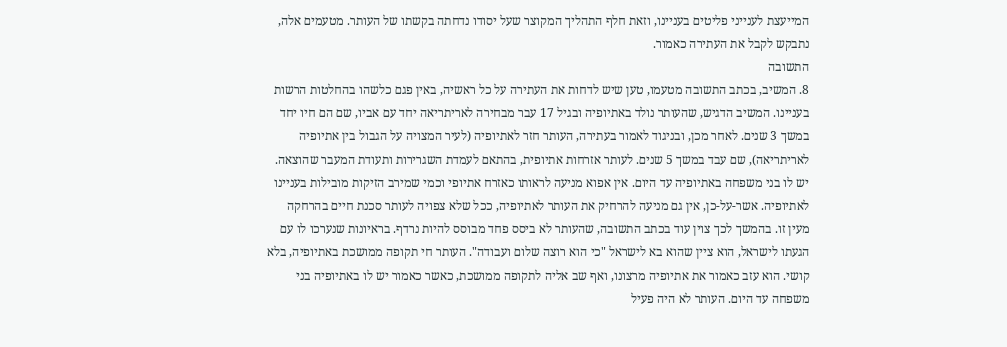המייעצת לענייני פליטים בעניינו, וזאת חלף התהליך המקוצר שעל יסודו נדחתה בקשתו של העותר. מטעמים אלה, נתבקש לקבל את העתירה כאמור.
התשובה
8. המשיב, בכתב התשובה מטעמו, טען שיש לדחות את העתירה על כל ראשיה, באין פגם כלשהו בהחלטות הרשות בעניינו. המשיב הדגיש, שהעותר נולד באתיופיה ובגיל 17 עבר מבחירה לאריתריאה יחד עם אביו, שם הם חיו יחד במשך 3 שנים. לאחר מכן, ובניגוד לאמור בעתירה, העותר חזר לאתיופיה (לעיר המצויה על הגבול בין אתיופיה לאריתריאה), שם עבד במשך 5 שנים. לעותר אזרחות אתיופית, בהתאם לעמדת השגרירות ותעודת המעבר שהוצאה. יש לו בני משפחה באתיופיה עד היום. אין אפוא מניעה לראותו כאזרח אתיופי וכמי שמירב הזיקות מובילות בעניינו לאתיופיה. אשר-על-כן, אין גם מניעה להרחיק את העותר לאתיופיה, ככל שלא צפויה לעותר סכנת חיים בהרחקה מעין זו. בהמשך לכך צוין עוד בכתב התשובה, שהעותר לא ביסס פחד מבוסס להיות נרדף. בראיונות שנערכו לו עם הגעתו לישראל, הוא ציין שהוא בא לישראל "כי הוא רוצה שלום ועבודה". העותר חי תקופה ממושכת באתיופיה, בלא קושי. הוא עזב כאמור את אתיופיה מרצונו, ואף שב אליה לתקופה ממושכת, כאשר כאמור יש לו באתיופיה בני משפחה עד היום. העותר לא היה פעיל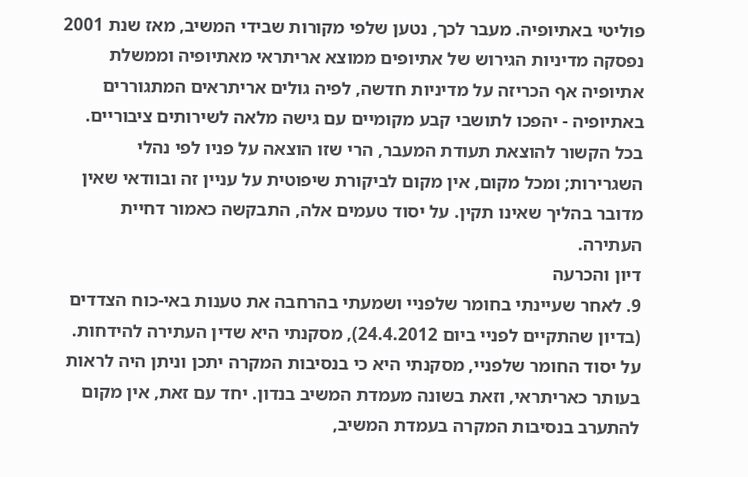פוליטי באתיופיה. מעבר לכך, נטען שלפי מקורות שבידי המשיב, מאז שנת 2001 נפסקה מדיניות הגירוש של אתיופים ממוצא אריתראי מאתיופיה וממשלת אתיופיה אף הכריזה על מדיניות חדשה, לפיה גולים אריתראים המתגוררים באתיופיה - יהפכו לתושבי קבע מקומיים עם גישה מלאה לשירותים ציבוריים. בכל הקשור להוצאת תעודת המעבר, הרי שזו הוצאה על פניו לפי נהלי השגרירות; ומכל מקום, אין מקום לביקורת שיפוטית על עניין זה ובוודאי שאין מדובר בהליך שאינו תקין. על יסוד טעמים אלה, התבקשה כאמור דחיית העתירה.
דיון והכרעה
9. לאחר שעיינתי בחומר שלפניי ושמעתי בהרחבה את טענות באי-כוח הצדדים (בדיון שהתקיים לפניי ביום 24.4.2012), מסקנתי היא שדין העתירה להידחות. על יסוד החומר שלפניי, מסקנתי היא כי בנסיבות המקרה יתכן וניתן היה לראות בעותר כאריתראי, וזאת בשונה מעמדת המשיב בנדון. יחד עם זאת, אין מקום להתערב בנסיבות המקרה בעמדת המשיב,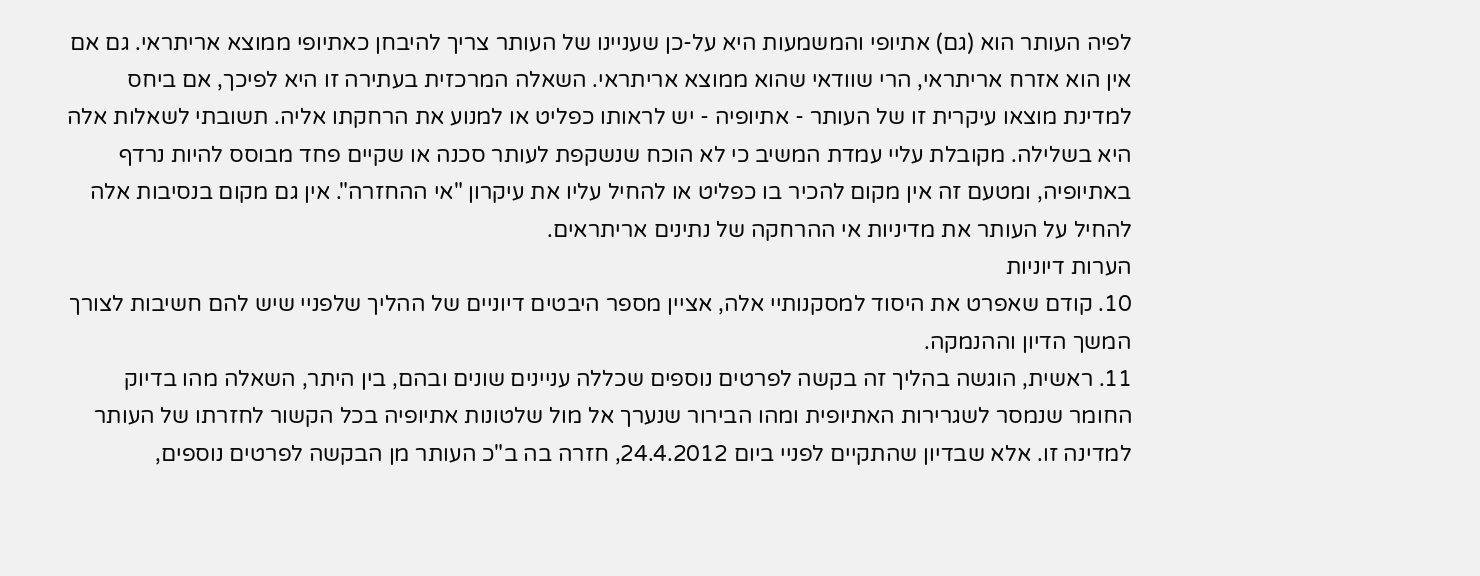לפיה העותר הוא (גם) אתיופי והמשמעות היא על-כן שעניינו של העותר צריך להיבחן כאתיופי ממוצא אריתראי. גם אם אין הוא אזרח אריתראי, הרי שוודאי שהוא ממוצא אריתראי. השאלה המרכזית בעתירה זו היא לפיכך, אם ביחס למדינת מוצאו עיקרית זו של העותר - אתיופיה - יש לראותו כפליט או למנוע את הרחקתו אליה. תשובתי לשאלות אלה היא בשלילה. מקובלת עליי עמדת המשיב כי לא הוכח שנשקפת לעותר סכנה או שקיים פחד מבוסס להיות נרדף באתיופיה, ומטעם זה אין מקום להכיר בו כפליט או להחיל עליו את עיקרון "אי ההחזרה". אין גם מקום בנסיבות אלה להחיל על העותר את מדיניות אי ההרחקה של נתינים אריתראים.
הערות דיוניות
10. קודם שאפרט את היסוד למסקנותיי אלה, אציין מספר היבטים דיוניים של ההליך שלפניי שיש להם חשיבות לצורך המשך הדיון וההנמקה.
11. ראשית, הוגשה בהליך זה בקשה לפרטים נוספים שכללה עניינים שונים ובהם, בין היתר, השאלה מהו בדיוק החומר שנמסר לשגרירות האתיופית ומהו הבירור שנערך אל מול שלטונות אתיופיה בכל הקשור לחזרתו של העותר למדינה זו. אלא שבדיון שהתקיים לפניי ביום 24.4.2012, חזרה בה ב"כ העותר מן הבקשה לפרטים נוספים,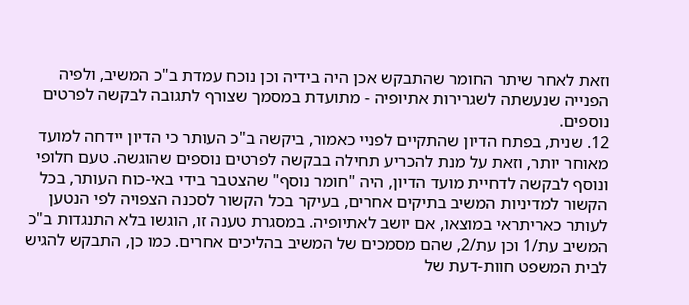וזאת לאחר שיתר החומר שהתבקש אכן היה בידיה וכן נוכח עמדת ב"כ המשיב, ולפיה הפנייה שנעשתה לשגרירות אתיופיה - מתועדת במסמך שצורף לתגובה לבקשה לפרטים נוספים.
12. שנית, בפתח הדיון שהתקיים לפניי כאמור, ביקשה ב"כ העותר כי הדיון יידחה למועד מאוחר יותר, וזאת על מנת להכריע תחילה בבקשה לפרטים נוספים שהוגשה. טעם חלופי ונוסף לבקשה לדחיית מועד הדיון, היה "חומר נוסף" שהצטבר בידי באי-כוח העותר, בכל הקשור למדיניות המשיב בתיקים אחרים, בעיקר בכל הקשור לסכנה הצפויה לפי הנטען לעותר כאריתראי במוצאו, אם יושב לאתיופיה. במסגרת טענה זו, הוגשו בלא התנגדות ב"כ המשיב עת/1 וכן עת/2, שהם מסמכים של המשיב בהליכים אחרים. כמו כן, התבקש להגיש לבית המשפט חוות-דעת של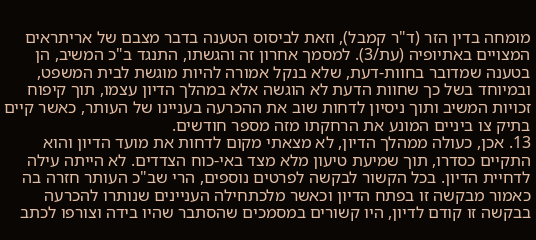מומחה בדין הזר (ד"ר קמבל), וזאת לביסוס הטענה בדבר מצבם של אריתראים המצויים באתיופיה (עת/3). למסמך אחרון זה והגשתו, התנגד ב"כ המשיב, הן בטענה שמדובר בחוות-דעת, שלא בנקל אמורה להיות מוגשת לבית המשפט, ובמיוחד בשל כך שחוות הדעת לא הוגשה אלא במהלך הדיון עצמו, תוך קיפוח זכויות המשיב ותוך ניסיון לדחות שוב את ההכרעה בעניינו של העותר, כאשר קיים בתיק צו ביניים המונע את הרחקתו מזה מספר חודשים.
13. אכן, כעולה ממהלך הדיון, לא מצאתי מקום לדחות את מועד הדיון והוא התקיים כסדרו, תוך שמיעת טיעון מלא מצד באי-כוח הצדדים. לא הייתה עילה לדחיית הדיון. בכל הקשור לבקשה לפרטים נוספים, הרי שב"כ העותר חזרה בה כאמור מבקשה זו בפתח הדיון וכאשר מלכתחילה העניינים שנותרו להכרעה בבקשה זו קודם לדיון, היו קשורים במסמכים שהסתבר שהיו בידה וצורפו לכתב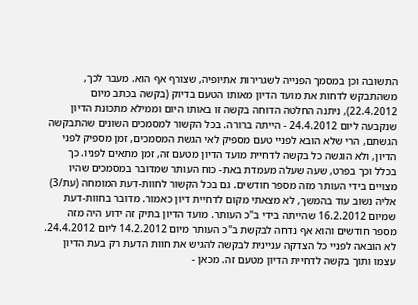התשובה וכן במסמך הפנייה לשגרירות אתיופיה, שצורף אף הוא. מעבר לכך, משהתבקש לדחות את מועד הדיון מאותו הטעם בדיוק (בקשה בכתב מיום 22.4.2012), ניתנה החלטה הדוחה בקשה זו באותו היום וממילא מתכונת הדיון שנקבעה ליום 24.4.2012 - הייתה ברורה. בכל הקשור למסמכים השונים שהתבקשה הגשתם, הרי שלא הובא לפניי טעם מספיק לאי הגשת המסמכים, זמן מספיק לפני הדיון, ולא הוגשה כל בקשה לדחיית מועד הדיון מטעם זה, זמן מתאים לפניו. כך בכלל וכך בפרט, שעה שעלה מעמדת באת- כוח העותר שמדובר במסמכים שהיו מצויים בידי העותר מזה מספר חודשים. גם בכל הקשור לחוות-דעת המומחה (עת/3) אליה נשוב עוד בהמשך, לא מצאתי מקום לדחיית דיון כאמור. מדובר בחוות-דעת שמיום 16.2.2012 שהייתה בידי ב"כ העותר. מועד הדיון בתיק זה ידוע היה מזה מספר חודשים והוא אף נדחה לבקשת ב"כ העותר מיום 14.2.2012 ליום 24.4.2012. לא הובאה לפניי כל הצדקה עניינית לבקשה להגיש את חוות הדעת רק בעת הדיון עצמו ותוך בקשה לדחיית הדיון מטעם זה. מכאן -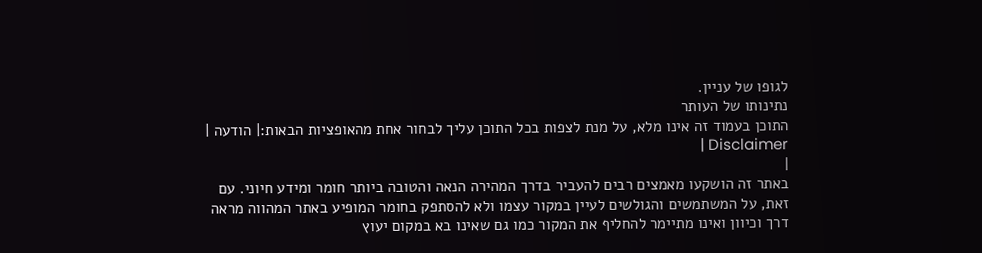לגופו של עניין.
נתינותו של העותר
התוכן בעמוד זה אינו מלא, על מנת לצפות בכל התוכן עליך לבחור אחת מהאופציות הבאות:| הודעה | Disclaimer |
|
באתר זה הושקעו מאמצים רבים להעביר בדרך המהירה הנאה והטובה ביותר חומר ומידע חיוני. עם זאת, על המשתמשים והגולשים לעיין במקור עצמו ולא להסתפק בחומר המופיע באתר המהווה מראה דרך וכיוון ואינו מתיימר להחליף את המקור כמו גם שאינו בא במקום יעוץ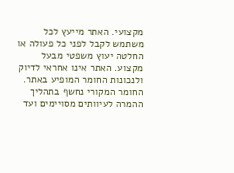מקצועי. האתר מייעץ לכל משתמש לקבל לפני כל פעולה או החלטה יעוץ משפטי מבעל מקצוע. האתר אינו אחראי לדיוק ולנכונות החומר המופיע באתר. החומר המקורי נחשף בתהליך ההמרה לעיוותים מסויימים ועד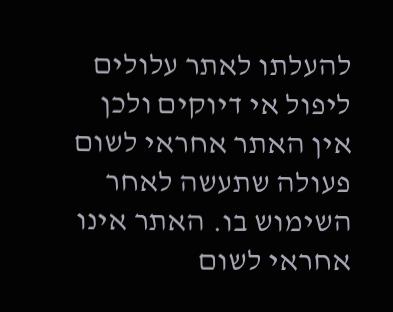להעלתו לאתר עלולים ליפול אי דיוקים ולכן אין האתר אחראי לשום פעולה שתעשה לאחר השימוש בו. האתר אינו אחראי לשום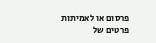פרסום או לאמיתות פרטים של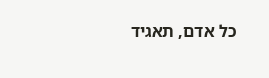כל אדם, תאגיד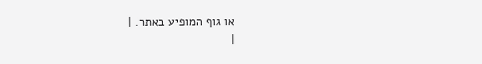או גוף המופיע באתר. |
|